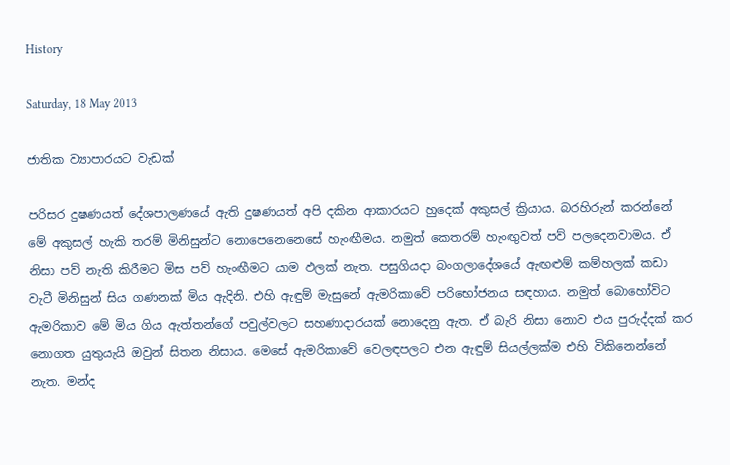History

Saturday, 18 May 2013

ජාතික ව්‍යාපාරයට වැඩක්

පරිසර දුෂණයත් දේශපාලණයේ ඇති දුෂණයත් අපි දකින ආකාරයට හුදෙක් අකුසල් ක්‍රියාය. බරහිරුන් කරන්නේ මේ අකුසල් හැකි තරම් මිනිසුන්ට නොපෙනෙනෙසේ හැංඟීමය. නමුත් කෙතරම් හැංඟුවත් පව් පලදෙනවාමය. ඒ නිසා පව් නැති කිරීමට මිස පව් හැංඟීමට යාම ඵලක් නැත. පසුගියදා බංගලාදේශයේ ඇඟළුම් කම්හලක් කඩා වැටී මිනිසුන් සිය ගණනක් මිය ඇදිනි. එහි ඇඳුම් මැසුනේ ඇමරිකාවේ පරිභෝජනය සඳහාය. නමුත් බොහෝවිට ඇමරිකාව මේ මිය ගිය ඇත්තන්ගේ පවුල්වලට සහණාදාරයක් නොදෙනු ඇත. ඒ බැරි නිසා නොව එය පුරුද්දක් කර නොගත යුතුයැයි ඔවුන් සිතන නිසාය. මෙසේ ඇමරිකාවේ වෙලඳපලට එන ඇඳුම් සියල්ලක්ම එහි විකිනෙන්නේ නැත. මන්ද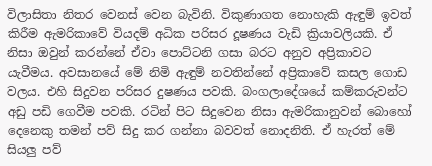විලාසිතා නිතර වෙනස් වෙන බැවිනි. විකුණාගත නොහැකි ඇඳුම් ඉවත් කිරීම ඇමරිකාවේ වියදම් අධික පරිසර දූෂණය වැඩි ක්‍රියාවලියකි. ඒ නිසා ඔවුන් කරන්නේ ඒවා පොට්ටනි ගසා බරට අනුව අප්‍රිකාවට යැවීමය. අවසානයේ මේ නිමි ඇඳුම් නවතින්නේ අප්‍රිකාවේ කසල ගොඩ වලය. එහි සිදුවන පරිසර දුෂණය පවකි. බංගලාදේශයේ කම්කරුවන්ට අඩු පඩි ගෙවීම පවකි. රටින් පිට සිදුවෙන නිසා ඇමරිකානුවන් බොහෝ දෙනෙකු තමන් පව් සිදු කර ගන්නා බවවත් නොදනිති. ඒ හැරත් මේ සියලු පව්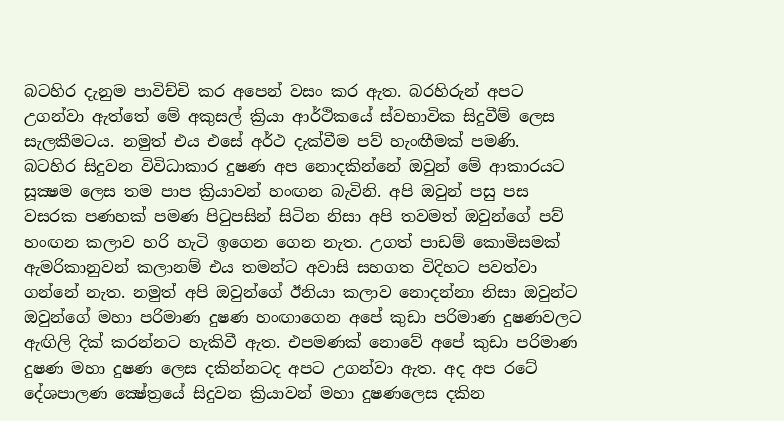බටහිර දැනුම පාවිච්චි කර අපෙන් වසං කර ඇත. බරහිරුන් අපට උගන්වා ඇත්තේ මේ අකුසල් ක්‍රියා ආර්ථිකයේ ස්වභාවික සිදුවීම් ලෙස සැලකීමටය. නමුත් එය එසේ අර්ථ දැක්වීම පව් හැංඟීමක් පමණි.
බටහිර සිදුවන විවිධාකාර දුෂණ අප නොදකින්නේ ඔවුන් මේ ආකාරයට සූක්‍ෂම ලෙස තම පාප ක්‍රියාවන් හංඟන බැවිනි. අපි ඔවුන් පසු පස වසරක පණහක් පමණ පිටුපසින් සිටින නිසා අපි තවමත් ඔවුන්ගේ පව් හංඟන කලාව හරි හැටි ඉගෙන ගෙන නැත. උගත් පාඩම් කොමිසමක් ඇමරිකානුවන් කලානම් එය තමන්ට අවාසි සහගත විදිහට පවත්වා ගන්නේ නැත. නමුත් අපි ඔවුන්ගේ ඊනියා කලාව නොදන්නා නිසා ඔවුන්ට ඔවුන්ගේ මහා පරිමාණ දුෂණ හංඟාගෙන අපේ කුඩා පරිමාණ දුෂණවලට ඇඟිලි දික් කරන්නට හැකිවී ඇත. එපමණක් නොවේ අපේ කුඩා පරිමාණ දුෂණ මහා දුෂණ ලෙස දකින්නටද අපට උගන්වා ඇත. අද අප රටේ දේශපාලණ ක්‍ෂේත්‍රයේ සිදුවන ක්‍රියාවන් මහා දුෂණලෙස දකින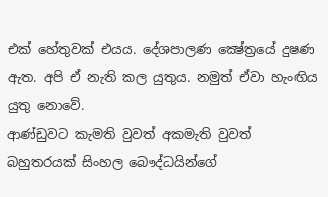එක් හේතුවක් එයය. දේශපාලණ ක්‍ෂේත්‍රයේ දුෂණ ඇත. අපි ඒ නැති කල යුතුය. නමුත් ඒවා හැංඟිය යුතු නොවේ.
ආණ්ඩුවට කැමති වුවත් අකමැති වුවත් බහුතරයක් සිංහල බෞද්ධයින්ගේ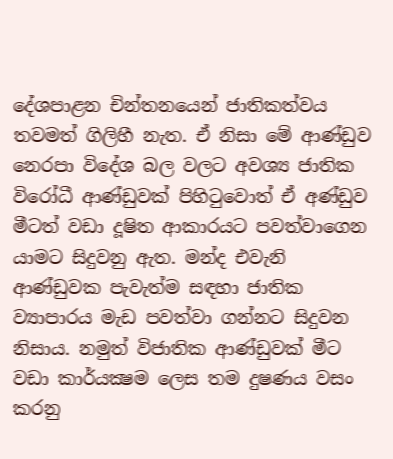දේශපාළන චින්තනයෙන් ජාතිකත්වය තවමත් ගිලිහී නැත. ඒ නිසා මේ ආණ්ඩුව නෙරපා විදේශ බල වලට අවශ්‍ය ජාතික විරෝධී ආණ්ඩුවක් පිහිටුවොත් ඒ අණ්ඩුව මීටත් වඩා දූෂිත ආකාරයට පවත්වාගෙන යාමට සිදුවනු ඇත. මන්ද එවැනි ආණ්ඩුවක පැවැත්ම සඳහා ජාතික ව්‍යාපාරය මැඩ පවත්වා ගන්නට සිදුවන නිසාය. නමුත් විජාතික ආණ්ඩුවක් මීට වඩා කාර්යක්‍ෂම ලෙස තම දුෂණය වසං කරනු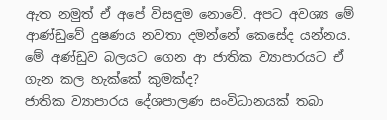ඇත නමුත් ඒ අපේ විසඳුම නොවේ. අපට අවශ්‍ය මේ ආණ්ඩුවේ දුෂණය නවතා දමන්නේ කෙසේද යන්නය. මේ අණ්ඩුව බලයට ගෙන ආ ජාතික ව්‍යාපාරයට ඒ ගැන කල හැක්කේ කුමක්ද?
ජාතික ව්‍යාපාරය දේශපාලණ සංවිධානයක් තබා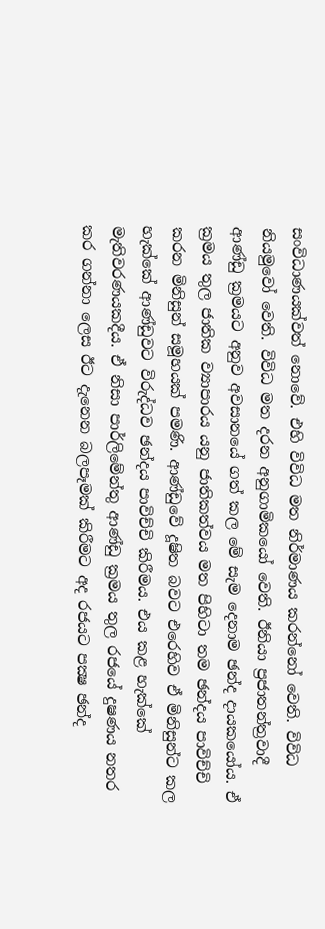සංවිධාණයක්වත් නොවේ. එහි විවිධ මත නිර්මාණය කරන්නෝ වෙති. විවිධ නියමුවෝ වෙති. විවිධ මත දරන අනුගාමිකයෝ වෙති. ඊනියා ප්‍රජාතන්ත්‍රවාදී ආණ්ඩු ක්‍රමයට අනුව අවසානයේ ගත් කල මේ සැම දෙනාම ඡන්ද දායකයෝය. ඒ ක්‍රමය තුල ජාතික ව්‍යාපාරය යනු ජාතිකත්වය මත පිහිටා තම ඡන්දය පාවිච්චි කරන මිනිසුන් සමූහයක් පමණි. ආණ්ඩුවේ දූෂිත බවට එරෙහිව ඒ මිනිසුන්ට කල හැක්කේ ආණ්ඩුවට විරුද්ධව ඡන්දය පාවිච්චි කිරීමය. එය කළ හැක්කේ මැතිවරණයකදීය. ඒ නිසා පාර්ලිමේන්තු ආණ්ඩු ක්‍රමය තුල රජයේ දුෂණය නතර කර ගන්නා ලෙස ඊට දැනෙන බලපෑමක් කිරීමට අද රජයට පක්‍ෂ ඡන්ද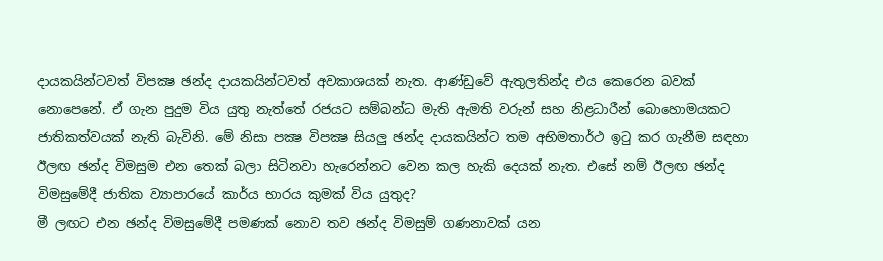දායකයින්ටවත් විපක්‍ෂ ඡන්ද දායකයින්ටවත් අවකාශයක් නැත. ආණ්ඩුවේ ඇතුලතින්ද එය කෙරෙන බවක් නොපෙනේ. ඒ ගැන පුදුම විය යුතු නැත්තේ රජයට සම්බන්ධ මැති ඇමති වරුන් සහ නිළධාරීන් බොහොමයකට ජාතිකත්වයක් නැති බැවිනි. මේ නිසා පක්‍ෂ විපක්‍ෂ සියලු ඡන්ද දායකයින්ට තම අභිමතාර්ථ ඉටු කර ගැනීම සඳහා ඊලඟ ඡන්ද විමසුම එන තෙක් බලා සිටිනවා හැරෙන්නට වෙන කල හැකි දෙයක් නැත. එසේ නම් ඊලඟ ඡන්ද විමසුමේදී ජාතික ව්‍යාපාරයේ කාර්ය භාරය කුමක් විය යුතුද?
මී ලඟට එන ඡන්ද විමසුමේදී පමණක් නොව තව ඡන්ද විමසුම් ගණනාවක් යන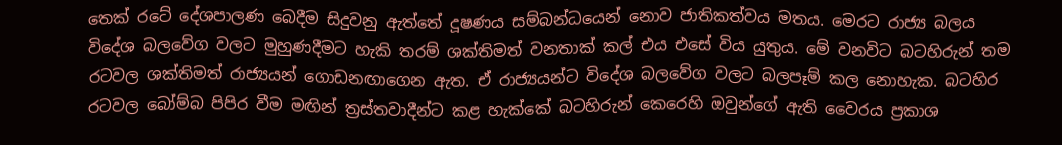තෙක් රටේ දේශපාලණ බෙදීම සිදුවනු ඇත්තේ දූෂණය සම්බන්ධයෙන් නොව ජාතිකත්වය මතය. මෙරට රාජ්‍ය බලය විදේශ බලවේග වලට මුහුණදීමට හැකි තරම් ශක්තිමත් වනතාක් කල් එය එසේ විය යුතුය. මේ වනවිට බටහිරුන් තම රටවල ශක්තිමත් රාජ්‍යයන් ගොඩනඟාගෙන ඇත. ඒ රාජ්‍යයන්ට විදේශ බලවේග වලට බලපෑම් කල නොහැක. බටහිර රටවල බෝම්බ පිපිර වීම මඟින් ත්‍රස්තවාදීන්ට කළ හැක්කේ බටහිරුන් කෙරෙහි ඔවුන්ගේ ඇති වෛරය ප්‍රකාශ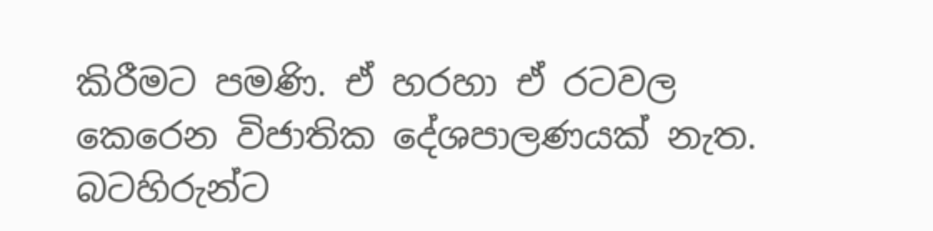කිරීමට පමණි. ඒ හරහා ඒ රටවල කෙරෙන විජාතික දේශපාලණයක් නැත. බටහිරුන්ට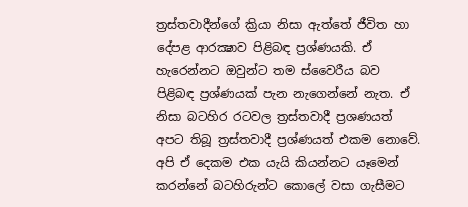ත්‍රස්තවාදීන්ගේ ක්‍රියා නිසා ඇත්තේ ජීවිත හා දේපළ ආරක්‍ෂාව පිළිබඳ ප්‍රශ්ණයකි. ඒ හැරෙන්නට ඔවුන්ට තම ස්වෛරීය බව පිළිබඳ ප්‍රශ්ණයක් පැන නැගෙන්නේ නැත. ඒ නිසා බටහිර රටවල ත්‍රස්තවාදී ප්‍රශණයත් අපට තිබූ ත්‍රස්තවාදී ප්‍රශ්ණයත් එකම නොවේ. අපි ඒ දෙකම එක යැයි කියන්නට යෑමෙන් කරන්නේ බටහිරුන්ට කොලේ වසා ගැසීමට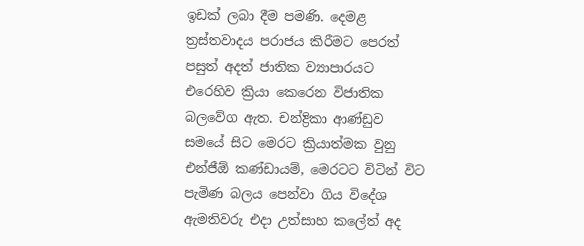ඉඩක් ලබා දීම පමණි. දෙමළ ත්‍රස්තවාදය පරාජය කිරීමට පෙරත් පසුත් අදත් ජාතික ව්‍යාපාරයට එරෙහිව ක්‍රියා කෙරෙන විජාතික බලවේග ඇත. චන්ද්‍රිකා ආණ්ඩුව සමයේ සිට මෙරට ක්‍රියාත්මක වුනු එන්ජීඕ කණ්ඩායම්, මෙරටට විටින් විට පැමිණ බලය පෙන්වා ගිය විදේශ ඇමතිවරු එදා උත්සාහ කලේත් අද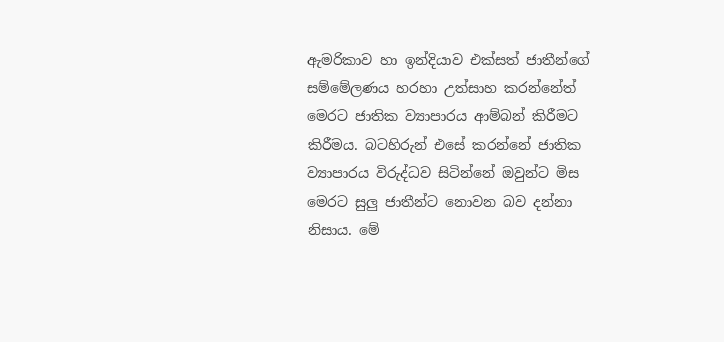ඇමරිකාව හා ඉන්දියාව එක්සත් ජාතීන්ගේ සම්මේලණය හරහා උත්සාහ කරන්නේත් මෙරට ජාතික ව්‍යාපාරය ආම්බන් කිරීමට කිරීමය. බටහිරුන් එසේ කරන්නේ ජාතික ව්‍යාපාරය විරුද්ධව සිටින්නේ ඔවුන්ට මිස මෙරට සුලු ජාතීන්ට නොවන බව දන්නා නිසාය. මේ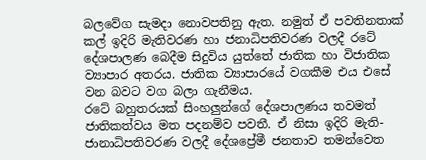බලවේග සැමදා නොවපතිනු ඇත. නමුත් ඒ පවතිනතාක් කල් ඉදිරි මැතිවරණ හා ජනාධිපතිවරණ වලදී රටේ දේශපාලණ බෙදීම සිදුවිය යුත්තේ ජාතික හා විජාතික ව්‍යාපාර අතරය. ජාතික ව්‍යාපාරයේ වගකීම එය එසේ වන බවට වග බලා ගැනීමය.
රටේ බහුතරයක් සිංහලුන්ගේ දේශපාලණය තවමත් ජාතිකත්වය මත පදනම්ව පවතී. ඒ නිසා ඉදිරි මැති-ජානාධිපතිවරණ වලදී දේශප්‍රේමී ජනතාව තමන්වෙත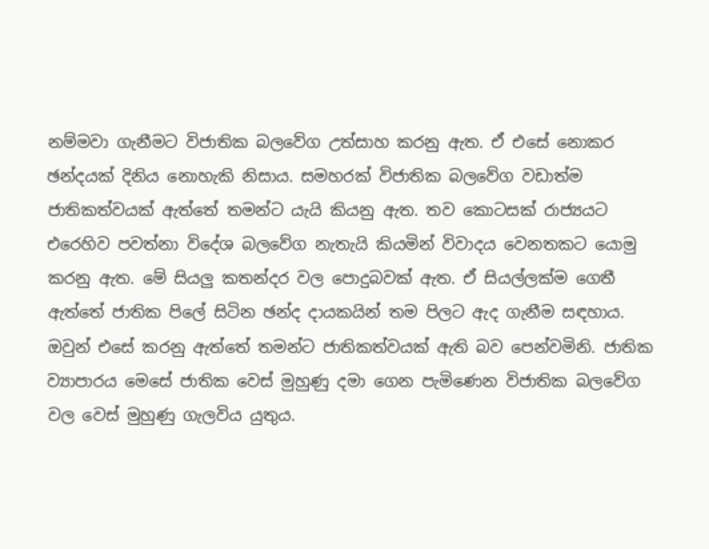නම්මවා ගැනීමට විජාතික බලවේග උත්සාහ කරනු ඇත. ඒ එසේ නොකර ඡන්දයක් දිනිය නොහැකි නිසාය. සමහරක් විජාතික බලවේග වඩාත්ම ජාතිකත්වයක් ඇත්තේ තමන්ට යැයි කියනු ඇත. තව කොටසක් රාජ්‍යයට එරෙහිව පවත්නා විදේශ බලවේග නැතැයි කියමින් විවාදය වෙනතකට යොමු කරනු ඇත. මේ සියලු කතන්දර වල පොදුබවක් ඇත. ඒ සියල්ලක්ම ගෙතී ඇත්තේ ජාතික පිලේ සිටින ඡන්ද දායකයින් තම පිලට ඇද ගැනීම සඳහාය. ඔවුන් එසේ කරනු ඇත්තේ තමන්ට ජාතිකත්වයක් ඇති බව පෙන්වමිනි. ජාතික ව්‍යාපාරය මෙසේ ජාතික වෙස් මුහුණු දමා ගෙන පැමිණෙන විජාතික බලවේග වල වෙස් මුහුණු ගැලවිය යුතුය.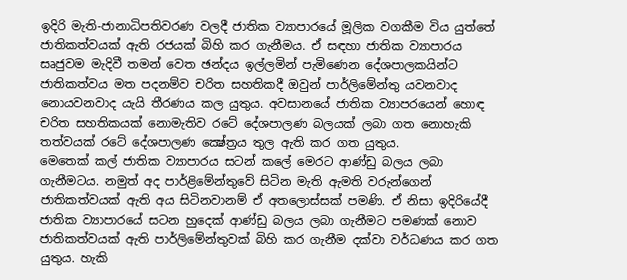ඉදිරි මැති-ජානාධිපතිවරණ වලදී ජාතික ව්‍යාපාරයේ මූලික වගකීම විය යුත්තේ ජාතිකත්වයක් ඇති රජයක් බිහි කර ගැනීමය. ඒ සඳහා ජාතික ව්‍යාපාරය සෘජුවම මැදිවී තමන් වෙත ඡන්දය ඉල්ලමින් පැමිණෙන දේශපාලකයින්ට ජාතිකත්වය මත පදනම්ව චරිත සහතිකදී ඔවුන් පාර්ලිමේන්තු යවනවාද නොයවනවාද යැයි තීරණය කල යුතුය. අවසානයේ ජාතික ව්‍යාපරයෙන් හොඳ චරිත සහතිකයක් නොමැතිව රටේ දේශපාලණ බලයක් ලබා ගත නොහැකි තත්වයක් රටේ දේශපාලණ ක්‍ෂේත්‍රය තුල ඇති කර ගත යුතුය.
මෙතෙක් කල් ජාතික ව්‍යාපාරය සටන් කලේ මෙරට ආණ්ඩු බලය ලබා ගැනීමටය. නමුත් අද පාර්ළිමේන්තුවේ සිටින මැති ඇමති වරුන්ගෙන් ජාතිකත්වයක් ඇති අය සිටිනවානම් ඒ අතලොස්සක් පමණි. ඒ නිසා ඉදිරියේදී ජාතික ව්‍යාපාරයේ සටන හුදෙක් ආණ්ඩු බලය ලබා ගැනීමට පමණක් නොව ජාතිකත්වයක් ඇති පාර්ලිමේන්තුවක් බිහි කර ගැනීම දක්වා වර්ධණය කර ගත යුතුය. හැකි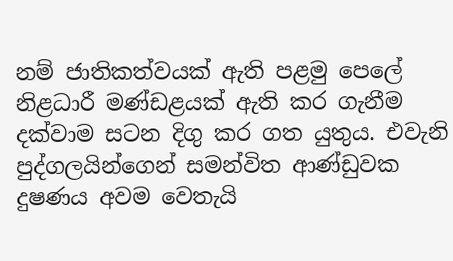නම් ජාතිකත්වයක් ඇති පළමු පෙලේ නිළධාරී මණ්ඩළයක් ඇති කර ගැනීම දක්වාම සටන දිගු කර ගත යුතුය. එවැනි පුද්ගලයින්ගෙන් සමන්විත ආණ්ඩුවක දුෂණය අවම වෙතැයි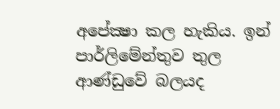අපේක්‍ෂා කල හැකිය. ඉන් පාර්ලිමේන්තුව තුල ආණ්ඩුවේ බලයද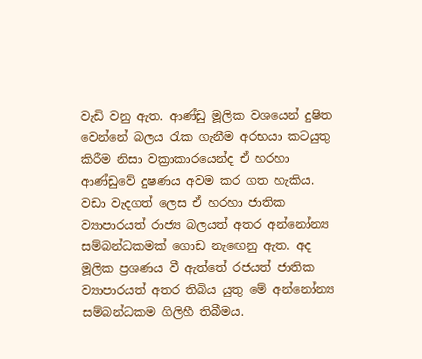වැඩි වනු ඇත. ආණ්ඩු මූලික වශයෙන් දුෂිත වෙන්නේ බලය රැක ගැනීම අරභයා කටයුතු කිරීම නිසා වක්‍රාකාරයෙන්ද ඒ හරහා ආණ්ඩුවේ දුෂණය අවම කර ගත හැකිය. වඩා වැදගත් ලෙස ඒ හරහා ජාතික ව්‍යාපාරයත් රාජ්‍ය බලයත් අතර අන්නෝන්‍ය සම්බන්ධකමක් ගොඩ නැඟෙනු ඇත. අද මූලික ප්‍රශණය වී ඇත්තේ රජයත් ජාතික ව්‍යාපාරයත් අතර තිබිය යුතු මේ අන්නෝන්‍ය සම්බන්ධකම ගිලිහී තිබීමය.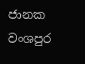ජානක වංශපුර